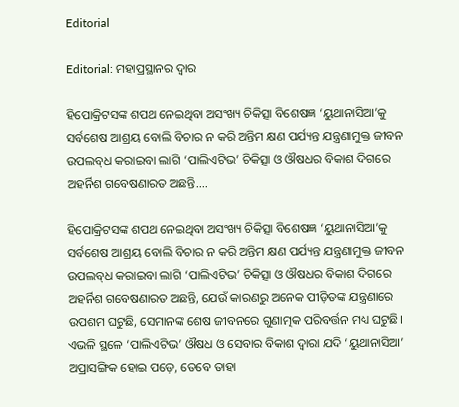Editorial

Editorial: ମହାପ୍ରସ୍ଥାନର ଦ୍ବାର

ହିପୋକ୍ରିଟସଙ୍କ ଶପଥ ନେଇଥିବା ଅସଂଖ୍ୟ ଚିକିତ୍ସା ବିଶେଷଜ୍ଞ ‘ୟୁଥାନାସିଆ’କୁ ସର୍ବଶେଷ ଆଶ୍ରୟ ବୋଲି ବିଚାର ନ କରି ଅନ୍ତିମ କ୍ଷଣ ପର୍ଯ୍ୟନ୍ତ ଯନ୍ତ୍ରଣାମୁକ୍ତ ଜୀବନ ଉପଲବ୍‌ଧ କରାଇବା ଲାଗି ‘ପାଲିଏଟିଭ’ ଚିକିତ୍ସା ଓ ଔଷଧର ବିକାଶ ଦିଗରେ ଅହର୍ନିଶ ଗବେଷଣାରତ ଅଛନ୍ତି....

ହିପୋକ୍ରିଟସଙ୍କ ଶପଥ ନେଇଥିବା ଅସଂଖ୍ୟ ଚିକିତ୍ସା ବିଶେଷଜ୍ଞ ‘ୟୁଥାନାସିଆ’କୁ ସର୍ବଶେଷ ଆଶ୍ରୟ ବୋଲି ବିଚାର ନ କରି ଅନ୍ତିମ କ୍ଷଣ ପର୍ଯ୍ୟନ୍ତ ଯନ୍ତ୍ରଣାମୁକ୍ତ ଜୀବନ ଉପଲବ୍‌ଧ କରାଇବା ଲାଗି ‘ପାଲିଏଟିଭ’ ଚିକିତ୍ସା ଓ ଔଷଧର ବିକାଶ ଦିଗରେ ଅହର୍ନିଶ ଗବେଷଣାରତ ଅଛନ୍ତି, ଯେଉଁ କାରଣରୁ ଅନେକ ପୀଡ଼ିତଙ୍କ ଯନ୍ତ୍ରଣାରେ ଉପଶମ ଘଟୁଛି, ସେମାନଙ୍କ ଶେଷ ଜୀବନରେ ଗୁଣାତ୍ମକ ପରିବର୍ତ୍ତନ ମଧ୍ୟ ଘଟୁଛି। ଏଭଳି ସ୍ଥଳେ ‘ପାଲିଏଟିଭ’ ଔଷଧ ଓ ସେବାର ବିକାଶ ଦ୍ବାରା ଯଦି ‘ୟୁଥାନାସିଆ’ ଅପ୍ରାସଙ୍ଗିକ ହୋଇ ପଡ଼େ, ତେବେ ତାହା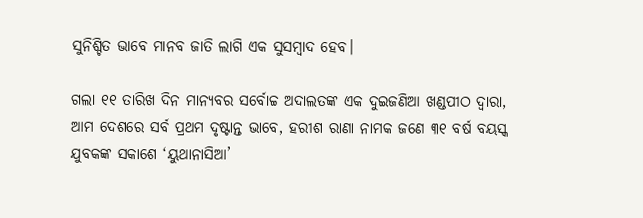ସୁନିଶ୍ଚିତ ଭାବେ ମାନବ ଜାତି ଲାଗି ଏକ ସୁସମ୍ବାଦ ହେବ।

ଗଲା ୧୧ ତାରିଖ ଦିନ ମାନ୍ୟବର ସର୍ବୋଚ୍ଚ ଅଦାଲତଙ୍କ ଏକ ଦୁଇଜଣିଆ ଖଣ୍ଡପୀଠ ଦ୍ବାରା, ଆମ ଦେଶରେ ସର୍ବ ପ୍ରଥମ ଦୃଷ୍ଟାନ୍ତ ଭାବେ, ହରୀଶ ରାଣା ନାମକ ଜଣେ ୩୧ ବର୍ଷ ବୟସ୍କ ଯୁବକଙ୍କ ସକାଶେ ‘ୟୁଥାନାସିଆ’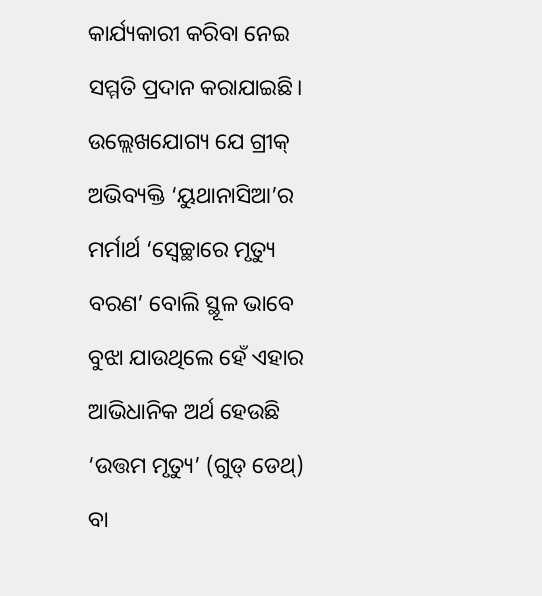କାର୍ଯ୍ୟକାରୀ କରିବା ନେଇ ସମ୍ମତି ପ୍ରଦାନ କରାଯାଇଛି। ଉଲ୍ଲେଖଯୋଗ୍ୟ ଯେ ଗ୍ରୀକ୍‌ ଅଭିବ୍ୟକ୍ତି ‘ୟୁଥାନାସିଆ’ର ମର୍ମାର୍ଥ ‘ସ୍ବେଚ୍ଛାରେ ମୃତ୍ୟୁ ବରଣ’ ବୋଲି ସ୍ଥୂଳ ଭାବେ ବୁଝା ଯାଉଥିଲେ ହେଁ ଏହାର ଆଭିଧାନିକ ଅର୍ଥ ହେଉଛି ‘ଉତ୍ତମ ମୃତ୍ୟୁ’ (ଗୁଡ୍‌ ଡେଥ୍‌) ବା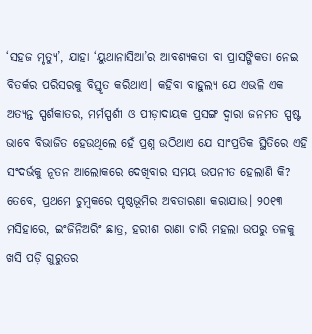‘ସହଜ ମୃତ୍ୟୁ’, ଯାହା ‘ୟୁଥାନାସିଆ’ର ଆବଶ୍ୟକତା ବା ପ୍ରାସଙ୍ଗିକତା ନେଇ ବିତର୍କର ପରିସରକୁ ବିସ୍ତୃତ କରିଥାଏ। କହିବା ବାହୁଲ୍ୟ ଯେ ଏଭଳି ଏକ ଅତ୍ୟନ୍ତ ସ୍ପର୍ଶକାତର, ମର୍ମସ୍ପର୍ଶୀ ଓ ପୀଡ଼ାଦାୟକ ପ୍ରସଙ୍ଗ ଦ୍ବାରା ଜନମତ ସ୍ପଷ୍ଟ ଭାବେ ବିଭାଜିତ ହେଉଥିଲେ ହେଁ ପ୍ରଶ୍ନ ଉଠିଥାଏ ଯେ ସାଂପ୍ରତିକ ସ୍ଥିତିରେ ଏହି ସଂଦର୍ଭକୁ ନୂତନ ଆଲୋକରେ ଦେଖିବାର ସମୟ ଉପନୀତ ହେଲାଣି କି?
ତେବେ, ପ୍ରଥମେ ଚୁମ୍ବକରେ ପୃଷ୍ଠଭୂମିର ଅବତାରଣା କରାଯାଉ। ୨୦୧୩ ମସିହାରେ, ଇଂଜିନିଅରିଂ ଛାତ୍ର, ହରୀଶ ରାଣା ଚାରି ମହଲା ଉପରୁ ତଳକୁ ଖସି ପଡ଼ି ଗୁରୁତର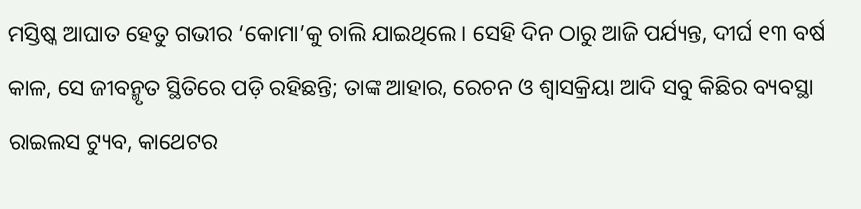ମସ୍ତିଷ୍କ ଆଘାତ ହେତୁ ଗଭୀର ‘କୋମା’କୁ ଚାଲି ଯାଇଥିଲେ। ସେହି ଦିନ ଠାରୁ ଆଜି ପର୍ଯ୍ୟନ୍ତ, ଦୀର୍ଘ ୧୩ ବର୍ଷ କାଳ, ସେ ଜୀବନ୍ମୃତ ସ୍ଥିତିରେ ପଡ଼ି ରହିଛନ୍ତି; ତାଙ୍କ ଆହାର, ରେଚନ ଓ ଶ୍ବାସକ୍ରିୟା ଆଦି ସବୁ କିଛିର ବ୍ୟବସ୍ଥା ରାଇଲସ ଟ୍ୟୁବ, କାଥେଟର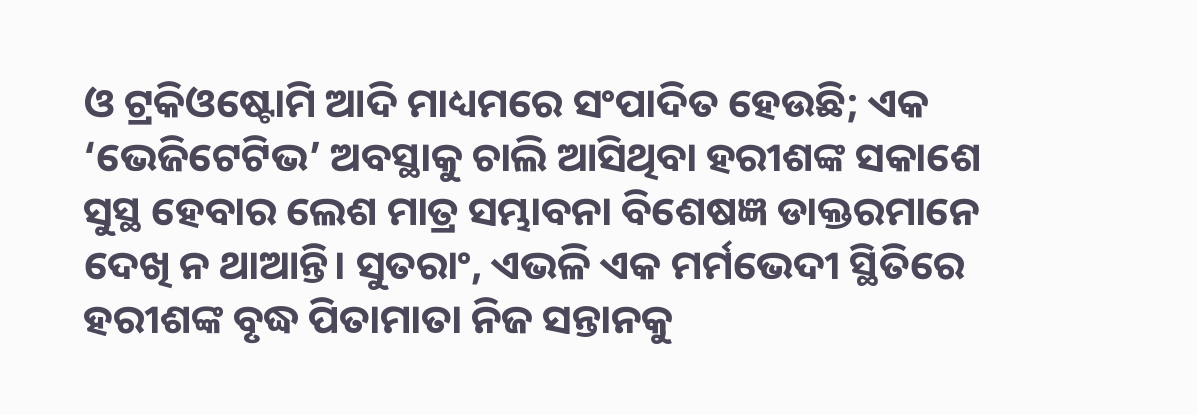ଓ ଟ୍ରକିଓଷ୍ଟୋମି ଆଦି ମାଧ୍ୟମରେ ସଂପାଦିତ ହେଉଛି; ଏକ ‘ଭେଜିଟେଟିଭ’ ଅବସ୍ଥାକୁ ଚାଲି ଆସିଥିବା ହରୀଶଙ୍କ ସକାଶେ ସୁସ୍ଥ ହେବାର ଲେଶ ମାତ୍ର ସମ୍ଭାବନା ବିଶେଷଜ୍ଞ ଡାକ୍ତରମାନେ ଦେଖି ନ ଥାଆନ୍ତି। ସୁତରାଂ, ଏଭଳି ଏକ ମର୍ମଭେଦୀ ସ୍ଥିତିରେ ହରୀଶଙ୍କ ବୃଦ୍ଧ ପିତାମାତା ନିଜ ସନ୍ତାନକୁ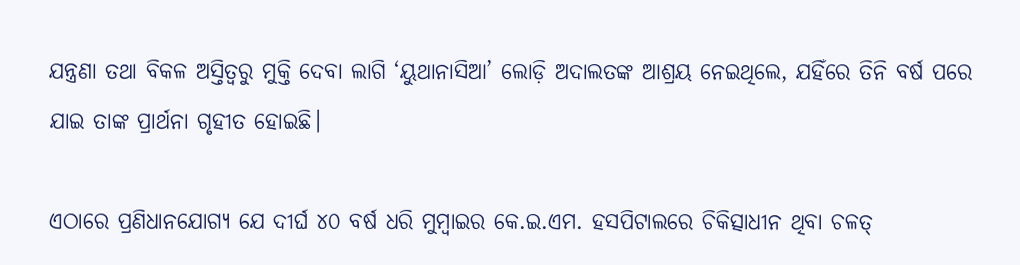ଯନ୍ତ୍ରଣା ତଥା ବିକଳ ଅସ୍ତିତ୍ବରୁ ମୁକ୍ତି ଦେବା ଲାଗି ‘ୟୁଥାନାସିଆ’ ଲୋଡ଼ି ଅଦାଲତଙ୍କ ଆଶ୍ରୟ ନେଇଥିଲେ, ଯହିଁରେ ତିନି ବର୍ଷ ପରେ ଯାଇ ତାଙ୍କ ପ୍ରାର୍ଥନା ଗୃହୀତ ହୋଇଛି।

ଏଠାରେ ପ୍ରଣିଧାନଯୋଗ୍ୟ ଯେ ଦୀର୍ଘ ୪୦ ବର୍ଷ ଧରି ମୁମ୍ବାଇର କେ.ଇ.ଏମ. ହସପିଟାଲରେ ଚିକିତ୍ସାଧୀନ ଥିବା ଚଳତ୍‌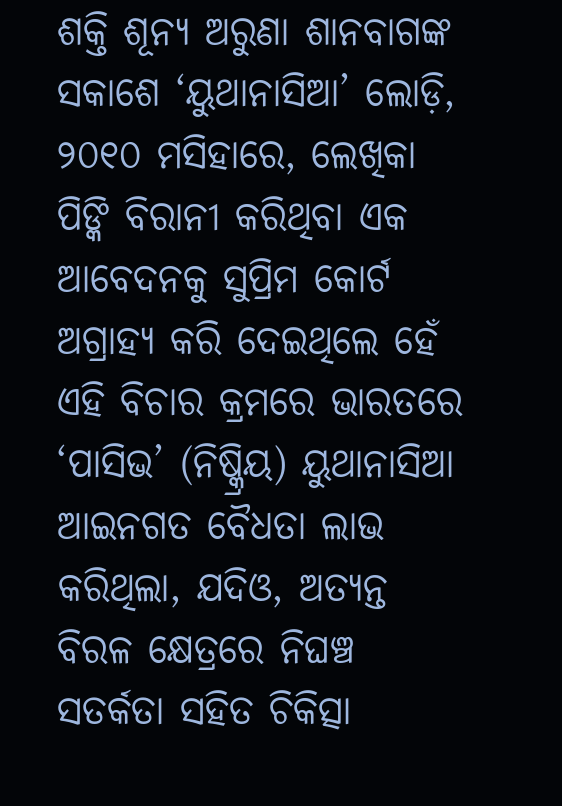ଶକ୍ତି ଶୂନ୍ୟ ଅରୁଣା ଶାନବାଗଙ୍କ ସକାଶେ ‘ୟୁଥାନାସିଆ’ ଲୋଡ଼ି, ୨୦୧୦ ମସିହାରେ, ଲେଖିକା ପିଙ୍କି ବିରାନୀ କରିଥିବା ଏକ ଆବେଦନକୁ ସୁପ୍ରିମ କୋର୍ଟ ଅଗ୍ରାହ୍ୟ କରି ଦେଇଥିଲେ ହେଁ ଏହି ବିଚାର କ୍ରମରେ ଭାରତରେ ‘ପାସିଭ’ (ନିଷ୍କ୍ରିୟ) ୟୁଥାନାସିଆ ଆଇନଗତ ବୈଧତା ଲାଭ କରିଥିଲା, ଯଦିଓ, ଅତ୍ୟନ୍ତ ବିରଳ କ୍ଷେତ୍ରରେ ନିଘଞ୍ଚ ସତର୍କତା ସହିତ ଚିକିତ୍ସା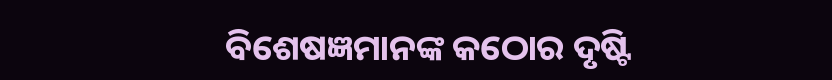ବିଶେଷଜ୍ଞମାନଙ୍କ କଠୋର ଦୃଷ୍ଟି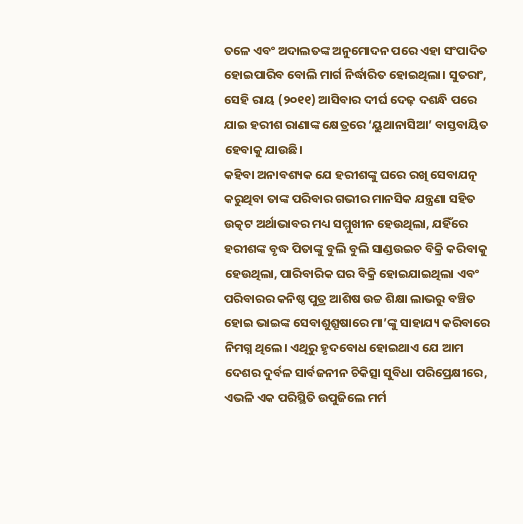ତଳେ ଏବଂ ଅଦାଲତଙ୍କ ଅନୁମୋଦନ ପରେ ଏହା ସଂପାଦିତ ହୋଇପାରିବ ବୋଲି ମାର୍ଗ ନିର୍ଦ୍ଧାରିତ ହୋଇଥିଲା। ସୁତରାଂ, ସେହି ରାୟ (୨୦୧୧) ଆସିବାର ଦୀର୍ଘ ଦେଢ଼ ଦଶନ୍ଧି ପରେ ଯାଇ ହରୀଶ ରାଣାଙ୍କ କ୍ଷେତ୍ରରେ ‘ୟୁଥାନାସିଆ’ ବାସ୍ତବାୟିତ ହେବାକୁ ଯାଉଛି।
କହିବା ଅନାବଶ୍ୟକ ଯେ ହରୀଶଙ୍କୁ ଘରେ ରଖି ସେବାଯତ୍ନ କରୁଥିବା ତାଙ୍କ ପରିବାର ଗଭୀର ମାନସିକ ଯନ୍ତ୍ରଣା ସହିତ ଉତ୍କଟ ଅର୍ଥାଭାବର ମଧ୍ୟ ସମ୍ମୁଖୀନ ହେଉଥିଲା, ଯହିଁରେ ହରୀଶଙ୍କ ବୃଦ୍ଧ ପିତାଙ୍କୁ ବୁଲି ବୁଲି ସାଣ୍ଡଉଇଚ ବିକ୍ରି କରିବାକୁ ହେଉଥିଲା, ପାରିବାରିକ ଘର ବିକ୍ରି ହୋଇଯାଇଥିଲା ଏବଂ ପରିବାରର କନିଷ୍ଠ ପୁତ୍ର ଆଶିଷ ଉଚ୍ଚ ଶିକ୍ଷା ଲାଭରୁ ବଞ୍ଚିତ ହୋଇ ଭାଇଙ୍କ ସେବାଶୁଶ୍ରୂଷାରେ ମା’ଙ୍କୁ ସାହାଯ୍ୟ କରିବାରେ ନିମଗ୍ନ ଥିଲେ। ଏଥିରୁ ହୃଦବୋଧ ହୋଇଥାଏ ଯେ ଆମ ଦେଶର ଦୁର୍ବଳ ସାର୍ବଜନୀନ ଚିକିତ୍ସା ସୁବିଧା ପରିପ୍ରେକ୍ଷୀରେ, ଏଭଳି ଏକ ପରିସ୍ଥିତି ଉପୁଜିଲେ ମର୍ମ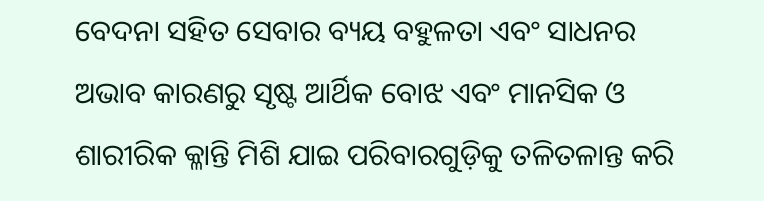ବେଦନା ସହିତ ସେବାର ବ୍ୟୟ ବହୁଳତା ଏବଂ ସାଧନର ଅଭାବ କାରଣରୁ ସୃଷ୍ଟ ଆର୍ଥିକ ବୋଝ ଏବଂ ମାନସିକ ଓ ଶାରୀରିକ କ୍ଳାନ୍ତି ମିଶି ଯାଇ ପରିବାରଗୁଡ଼ିକୁ ତଳିତଳାନ୍ତ କରି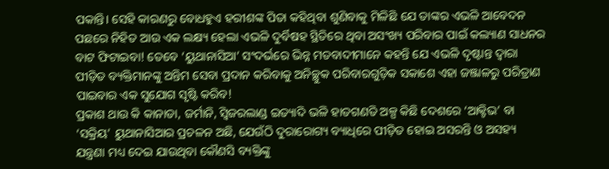ପକାନ୍ତି। ସେହି କାରଣରୁ ବୋଧହୁଏ ହରୀଶଙ୍କ ପିତା କହିଥିବା ଶୁଣିବାକୁ ମିଳିଛି ଯେ ତାଙ୍କର ଏଭଳି ଆବେଦନ ପଛରେ ନିହିତ ଆଉ ଏକ ଲକ୍ଷ୍ୟ ହେଲା ଏଭଳି ଦୁର୍ବିଷହ ସ୍ଥିତିରେ ଥିବା ଅସଂଖ୍ୟ ପରିବାର ପାଇଁ କଲ୍ୟାଣ ସାଧନର ବାଟ ଫିଟାଇବା! ତେବେ ‘ୟୁଥାନାସିଆ’ ସଂଦର୍ଭରେ ଭିନ୍ନ ମତବାଦୀମାନେ କହନ୍ତି ଯେ ଏଭଳି ଦୃଷ୍ଟାନ୍ତ ଦ୍ବାରା ପୀଡ଼ିତ ବ୍ୟକ୍ତିମାନଙ୍କୁ ଅନ୍ତିମ ସେବା ପ୍ରଦାନ କରିବାକୁ ଅନିଚ୍ଛୁକ ପରିବାରଗୁଡ଼ିକ ସକାଶେ ଏହା ଜଞ୍ଜାଳରୁ ପରିତ୍ରାଣ ପାଇବାର ଏକ ସୁଯୋଗ ସୃଷ୍ଟି କରିବ!
ପ୍ରକାଶ ଥାଉ କି କାନାଡା, ଜର୍ମାନି, ସ୍ବିଜରଲାଣ୍ଡ ଇତ୍ୟାଦି ଭଳି ହାତଗଣତି ଅଳ୍ପ କିଛି ଦେଶରେ ‘ଆକ୍ଟିଭ’ ବା ‘ସକ୍ରିୟ’ ୟୁଥାନାସିଆର ପ୍ରଚଳନ ଅଛି, ଯେଉଁଠି ଦୁରାରୋଗ୍ୟ ବ୍ୟାଧିରେ ପୀଡ଼ିତ ହୋଇ ଅସରନ୍ତି ଓ ଅସହ୍ୟ ଯନ୍ତ୍ରଣା ମଧ୍ୟ ଦେଇ ଯାଉଥିବା କୌଣସି ବ୍ୟକ୍ତିଙ୍କୁ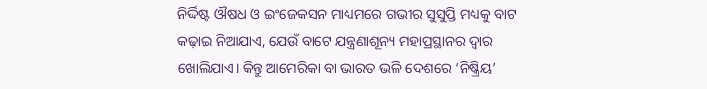ନିର୍ଦ୍ଦିଷ୍ଟ ଔଷଧ ଓ ଇଂଜେକସନ ମାଧ୍ୟମରେ ଗଭୀର ସୁସୁପ୍ତି ମଧ୍ୟକୁ ବାଟ କଢ଼ାଇ ନିଆଯାଏ, ଯେଉଁ ବାଟେ ଯନ୍ତ୍ରଣାଶୂନ୍ୟ ମହାପ୍ରସ୍ଥାନର ଦ୍ବାର ଖୋଲିଯାଏ। କିନ୍ତୁ ଆମେରିକା ବା ଭାରତ ଭଳି ଦେଶରେ ‘ନିଷ୍କ୍ରିୟ’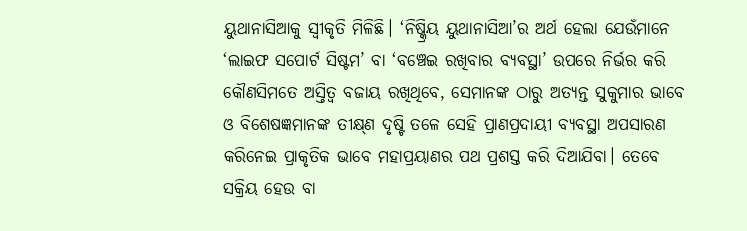ୟୁଥାନାସିଆକୁ ସ୍ବୀକୃତି ମିଳିଛି। ‘ନିଷ୍କ୍ରିୟ ୟୁଥାନାସିଆ’ର ଅର୍ଥ ହେଲା ଯେଉଁମାନେ ‘ଲାଇଫ ସପୋର୍ଟ ସିଷ୍ଟମ’ ବା ‘ବଞ୍ଚେଇ ରଖିବାର ବ୍ୟବସ୍ଥା’ ଉପରେ ନିର୍ଭର କରି କୌଣସିମତେ ଅସ୍ତିତ୍ବ ବଜାୟ ରଖିଥିବେ, ସେମାନଙ୍କ ଠାରୁ ଅତ୍ୟନ୍ତ ସୁକୁମାର ଭାବେ ଓ ବିଶେଷଜ୍ଞମାନଙ୍କ ତୀକ୍ଷ୍‌ଣ ଦୃଷ୍ଟି ତଳେ ସେହି ପ୍ରାଣପ୍ରଦାୟୀ ବ୍ୟବସ୍ଥା ଅପସାରଣ କରିନେଇ ପ୍ରାକୃତିକ ଭାବେ ମହାପ୍ରୟାଣର ପଥ ପ୍ରଶସ୍ତ କରି ଦିଆଯିବା। ତେବେ ସକ୍ରିୟ ହେଉ ବା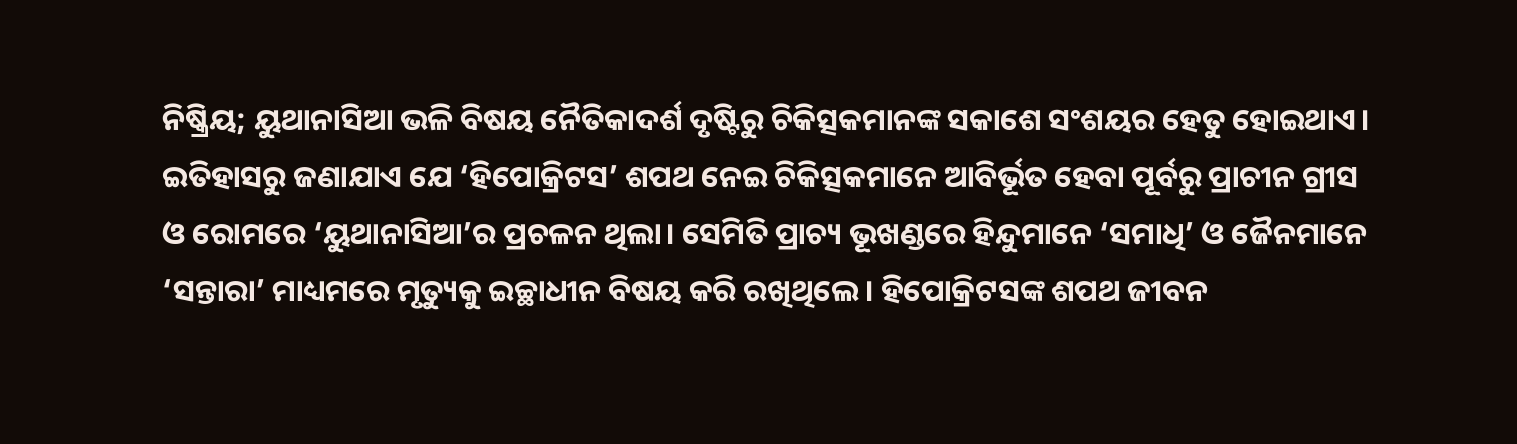ନିଷ୍କ୍ରିୟ; ୟୁଥାନାସିଆ ଭଳି ବିଷୟ ନୈତିକାଦର୍ଶ ଦୃଷ୍ଟିରୁ ଚିକିତ୍ସକମାନଙ୍କ ସକାଶେ ସଂଶୟର ହେତୁ ହୋଇଥାଏ। ଇତିହାସରୁ ଜଣାଯାଏ ଯେ ‘ହିପୋକ୍ରିଟସ’ ଶପଥ ନେଇ ଚିକିତ୍ସକମାନେ ଆବିର୍ଭୂତ ହେବା ପୂର୍ବରୁ ପ୍ରାଚୀନ ଗ୍ରୀସ ଓ ରୋମରେ ‘ୟୁଥାନାସିଆ’ର ପ୍ରଚଳନ ଥିଲା। ସେମିତି ପ୍ରାଚ୍ୟ ଭୂଖଣ୍ଡରେ ହିନ୍ଦୁମାନେ ‘ସମାଧି’ ଓ ଜୈନମାନେ ‘ସନ୍ତାରା’ ମାଧ୍ୟମରେ ମୃତ୍ୟୁକୁ ଇଚ୍ଛାଧୀନ ବିଷୟ କରି ରଖିଥିଲେ। ହିପୋକ୍ରିଟସଙ୍କ ଶପଥ ଜୀବନ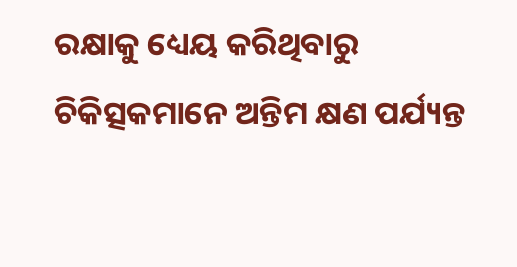ରକ୍ଷାକୁ ଧ୍ୟେୟ କରିଥିବାରୁ ଚିକିତ୍ସକମାନେ ଅନ୍ତିମ କ୍ଷଣ ପର୍ଯ୍ୟନ୍ତ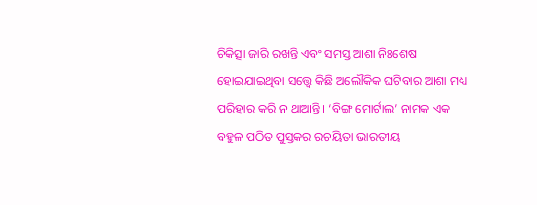ଚିକିତ୍ସା ଜାରି ରଖନ୍ତି ଏବଂ ସମସ୍ତ ଆଶା ନିଃଶେଷ ହୋଇଯାଇଥିବା ସତ୍ତ୍ବେ କିଛି ଅଲୌକିକ ଘଟିବାର ଆଶା ମଧ୍ୟ ପରିହାର କରି ନ ଥାଆନ୍ତି। ‘ବିଙ୍ଗ ମୋର୍ଟାଲ’ ନାମକ ଏକ ବହୁଳ ପଠିତ ପୁସ୍ତକର ରଚୟିତା ଭାରତୀୟ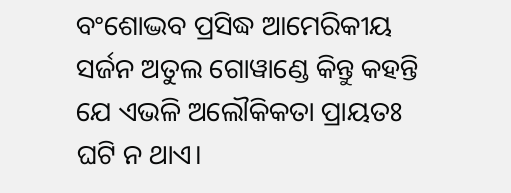ବଂଶୋଦ୍ଭବ ପ୍ରସିଦ୍ଧ ଆମେରିକୀୟ ସର୍ଜନ ଅତୁଲ ଗୋୱାଣ୍ଡେ କିନ୍ତୁ କହନ୍ତି ଯେ ଏଭଳି ଅଲୌକିକତା ପ୍ରାୟତଃ ଘଟି ନ ଥାଏ।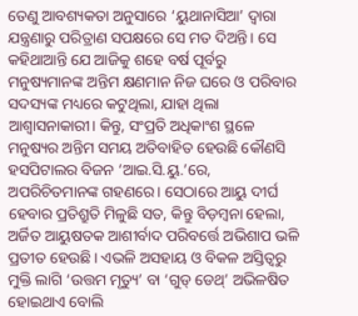ତେଣୁ ଆବଶ୍ୟକତା ଅନୁସାରେ ‘ୟୁଥାନାସିଆ’ ଦ୍ବାରା ଯନ୍ତ୍ରଣାରୁ ପରିତ୍ରାଣ ସପକ୍ଷରେ ସେ ମତ ଦିଅନ୍ତି। ସେ କହିଥାଆନ୍ତି ଯେ ଆଜିକୁ ଶହେ ବର୍ଷ ପୂର୍ବରୁ ମନୁଷ୍ୟମାନଙ୍କ ଅନ୍ତିମ କ୍ଷଣମାନ ନିଜ ଘରେ ଓ ପରିବାର ସଦସ୍ୟଙ୍କ ମଧ୍ୟରେ କଟୁଥିଲା, ଯାହା ଥିଲା ଆଶ୍ବାସନାକାରୀ। କିନ୍ତୁ, ସଂପ୍ରତି ଅଧିକାଂଶ ସ୍ଥଳେ ମନୁଷ୍ୟର ଅନ୍ତିମ ସମୟ ଅତିବାହିତ ହେଉଛି କୌଣସି ହସପିଟାଲର ବିଜନ ‘ଆଇ.ସି.ୟୁ.’ରେ, ଅପରିଚିତମାନଙ୍କ ଗହଣରେ। ସେଠାରେ ଆୟୁ ଦୀର୍ଘ ହେବାର ପ୍ରତିଶ୍ରୁତି ମିଳୁଛି ସତ, କିନ୍ତୁ ବିଡ଼ମ୍ବନା ହେଲା, ଅର୍ଜିତ ଆୟୁଷତକ ଆଶୀର୍ବାଦ ପରିବର୍ତ୍ତେ ଅଭିଶାପ ଭଳି ପ୍ରତୀତ ହେଉଛି। ଏଭଳି ଅସହାୟ ଓ ବିକଳ ଅସ୍ତିତ୍ବରୁ ମୁକ୍ତି ଲାଗି ‘ଉତ୍ତମ ମୃତ୍ୟୁ’ ବା ‘ଗୁଡ୍‌ ଡେଥ୍‌’ ଅଭିଳଷିତ ହୋଇଥାଏ ବୋଲି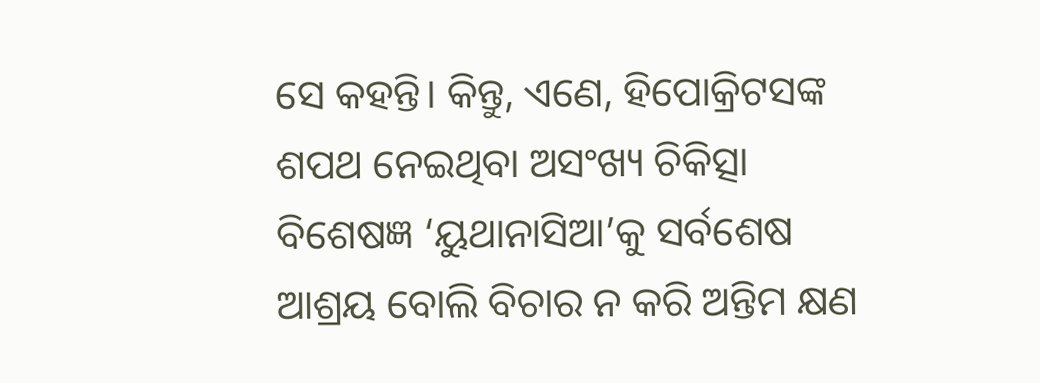ସେ କହନ୍ତି। କିନ୍ତୁ, ଏଣେ, ହିପୋକ୍ରିଟସଙ୍କ ଶପଥ ନେଇଥିବା ଅସଂଖ୍ୟ ଚିକିତ୍ସା ବିଶେଷଜ୍ଞ ‘ୟୁଥାନାସିଆ’କୁ ସର୍ବଶେଷ ଆଶ୍ରୟ ବୋଲି ବିଚାର ନ କରି ଅନ୍ତିମ କ୍ଷଣ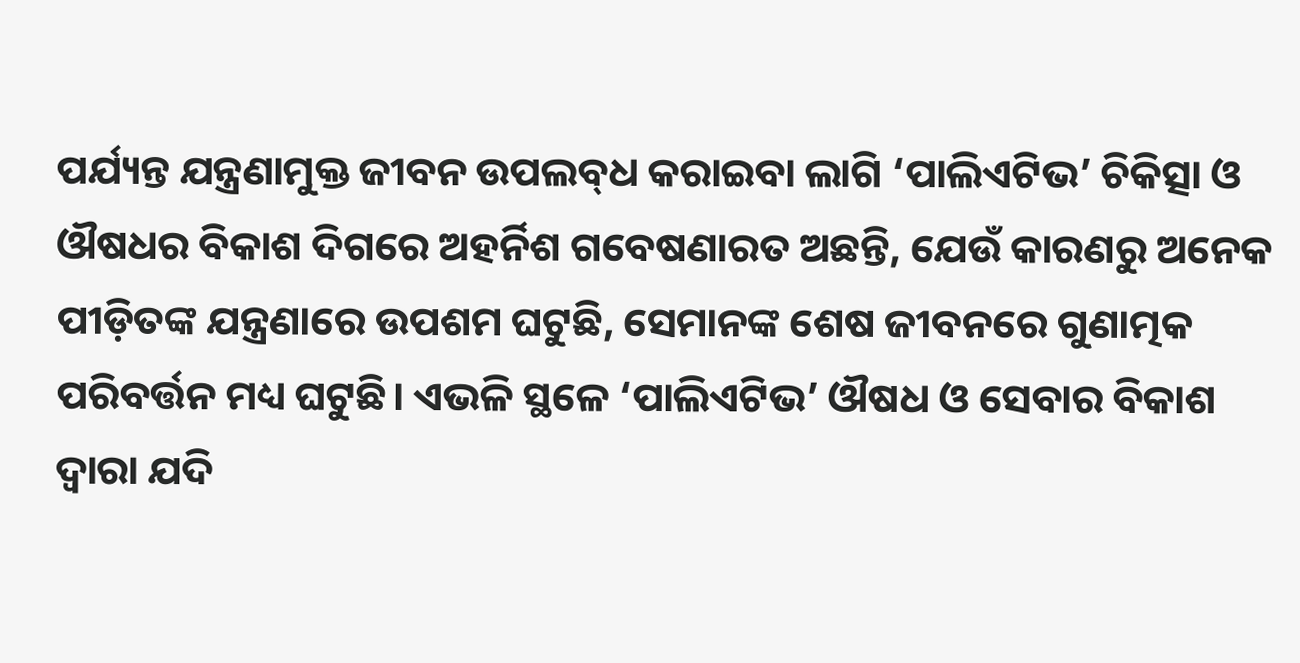ପର୍ଯ୍ୟନ୍ତ ଯନ୍ତ୍ରଣାମୁକ୍ତ ଜୀବନ ଉପଲବ୍‌ଧ କରାଇବା ଲାଗି ‘ପାଲିଏଟିଭ’ ଚିକିତ୍ସା ଓ ଔଷଧର ବିକାଶ ଦିଗରେ ଅହର୍ନିଶ ଗବେଷଣାରତ ଅଛନ୍ତି, ଯେଉଁ କାରଣରୁ ଅନେକ ପୀଡ଼ିତଙ୍କ ଯନ୍ତ୍ରଣାରେ ଉପଶମ ଘଟୁଛି, ସେମାନଙ୍କ ଶେଷ ଜୀବନରେ ଗୁଣାତ୍ମକ ପରିବର୍ତ୍ତନ ମଧ୍ୟ ଘଟୁଛି। ଏଭଳି ସ୍ଥଳେ ‘ପାଲିଏଟିଭ’ ଔଷଧ ଓ ସେବାର ବିକାଶ ଦ୍ବାରା ଯଦି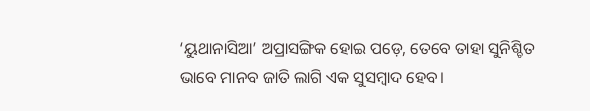‘ୟୁଥାନାସିଆ’ ଅପ୍ରାସଙ୍ଗିକ ହୋଇ ପଡ଼େ, ତେବେ ତାହା ସୁନିଶ୍ଚିତ ଭାବେ ମାନବ ଜାତି ଲାଗି ଏକ ସୁସମ୍ବାଦ ହେବ।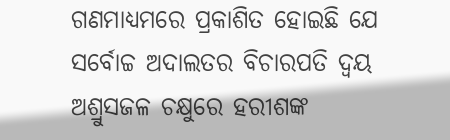ଗଣମାଧ୍ୟମରେ ପ୍ରକାଶିତ ହୋଇଛି ଯେ ସର୍ବୋଚ୍ଚ ଅଦାଲତର ବିଚାରପତି ଦ୍ବୟ ଅଶ୍ରୁସଜଳ ଚକ୍ଷୁରେ ହରୀଶଙ୍କ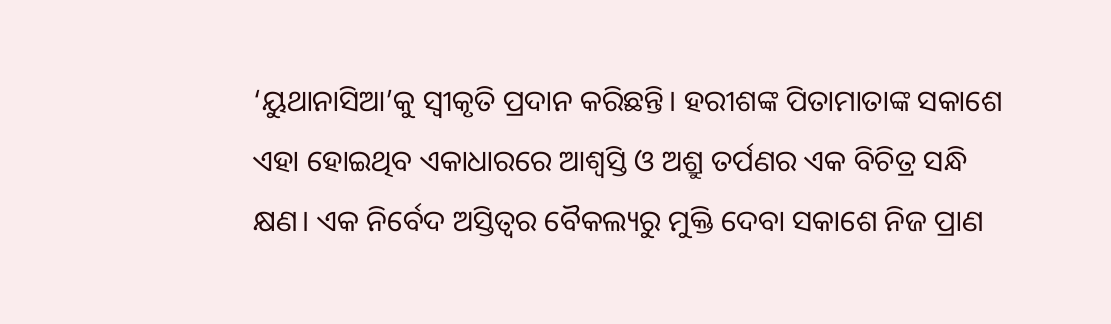‘ୟୁଥାନାସିଆ’କୁ ସ୍ବୀକୃତି ପ୍ରଦାନ କରିଛନ୍ତି। ହରୀଶଙ୍କ ପିତାମାତାଙ୍କ ସକାଶେ ଏହା ହୋଇଥିବ ଏକାଧାରରେ ଆଶ୍ବସ୍ତି ଓ ଅଶ୍ରୁ ତର୍ପଣର ଏକ ବିଚିତ୍ର ସନ୍ଧି କ୍ଷଣ। ଏକ ନିର୍ବେଦ ଅସ୍ତିତ୍ବର ବୈକଲ୍ୟରୁ ମୁକ୍ତି ଦେବା ସକାଶେ ନିଜ ପ୍ରାଣ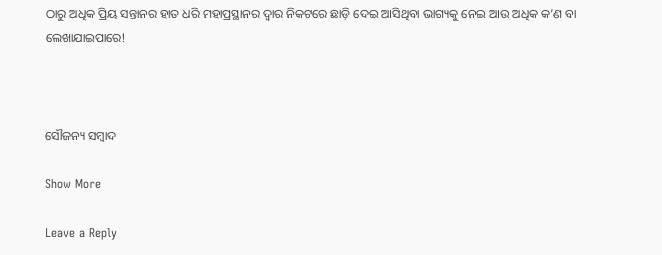ଠାରୁ ଅଧିକ ପ୍ରିୟ ସନ୍ତାନର ହାତ ଧରି ମହାପ୍ରସ୍ଥାନର ଦ୍ବାର ନିକଟରେ ଛାଡ଼ି ଦେଇ ଆସିଥିବା ଭାଗ୍ୟକୁ ନେଇ ଆଉ ଅଧିକ କ’ଣ ବା ଲେଖାଯାଇପାରେ!



ସୌଜନ୍ୟ ସମ୍ବାଦ

Show More

Leave a Reply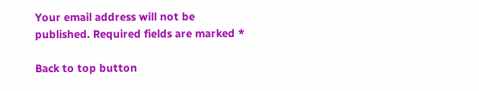Your email address will not be published. Required fields are marked *

Back to top button